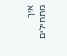איך מתחילים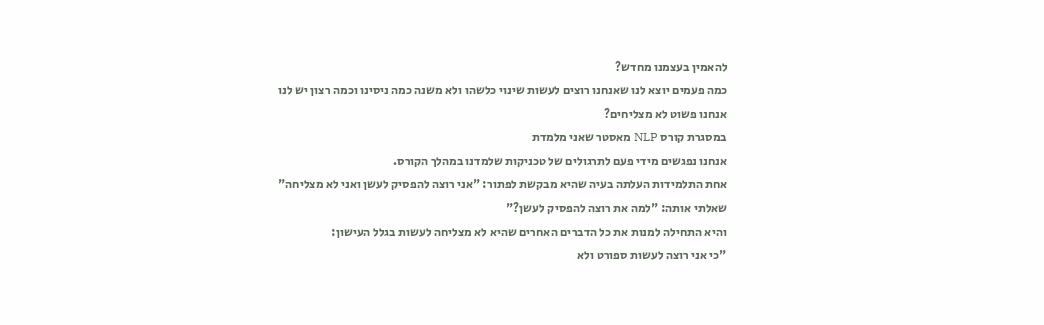להאמין בעצמנו מחדש?
כמה פעמים יוצא לנו שאנחנו רוצים לעשות שינוי כלשהו ולא משנה כמה ניסינו וכמה רצון יש לנו
אנחנו פשוט לא מצליחים?
במסגרת קורס NLP מאסטר שאני מלמדת
אנחנו נפגשים מידי פעם לתרגולים של טכניקות שלמדנו במהלך הקורס.
אחת התלמידות העלתה בעיה שהיא מבקשת לפתור: "אני רוצה להפסיק לעשן ואני לא מצליחה"
שאלתי אותה: "למה את רוצה להפסיק לעשן?"
והיא התחילה למנות את כל הדברים האחרים שהיא לא מצליחה לעשות בגלל העישון:
"כי אני רוצה לעשות ספורט ולא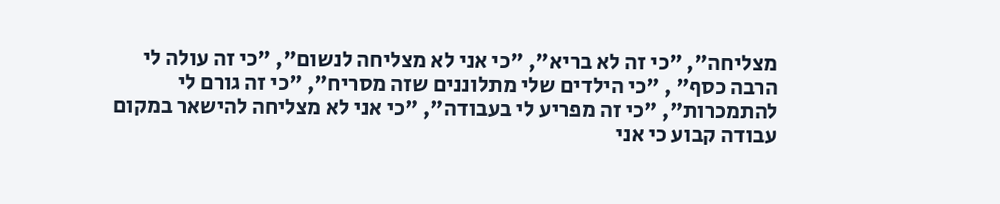מצליחה", "כי זה לא בריא", "כי אני לא מצליחה לנשום", "כי זה עולה לי הרבה כסף" , "כי הילדים שלי מתלוננים שזה מסריח", "כי זה גורם לי להתמכרות", "כי זה מפריע לי בעבודה", "כי אני לא מצליחה להישאר במקום עבודה קבוע כי אני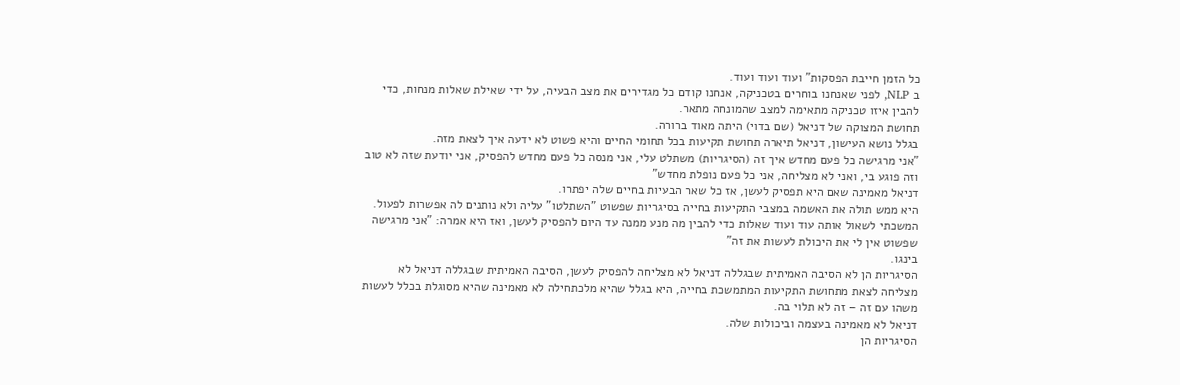כל הזמן חייבת הפסקות" ועוד ועוד ועוד.
ב NLP, לפני שאנחנו בוחרים בטכניקה, אנחנו קודם כל מגדירים את מצב הבעיה, על ידי שאילת שאלות מנחות, כדי להבין איזו טכניקה מתאימה למצב שהמונחה מתאר.
תחושת המצוקה של דניאל (שם בדוי) היתה מאוד ברורה.
בגלל נושא העישון, דניאל תיארה תחושת תקיעות בכל תחומי החיים והיא פשוט לא ידעה איך לצאת מזה.
"אני מרגישה כל פעם מחדש איך זה (הסיגריות) משתלט עלי, אני מנסה כל פעם מחדש להפסיק, אני יודעת שזה לא טוב וזה פוגע בי, ואני לא מצליחה, אני כל פעם נופלת מחדש"
דניאל מאמינה שאם היא תפסיק לעשן, אז כל שאר הבעיות בחיים שלה יפתרו.
היא ממש תולה את האשמה במצבי התקיעות בחייה בסיגריות שפשוט "השתלטו" עליה ולא נותנים לה אפשרות לפעול.
המשכתי לשאול אותה עוד ועוד שאלות כדי להבין מה מנע ממנה עד היום להפסיק לעשן, ואז היא אמרה: "אני מרגישה שפשוט אין לי את היכולת לעשות את זה"
בינגו.
הסיגריות הן לא הסיבה האמיתית שבגללה דניאל לא מצליחה להפסיק לעשן, הסיבה האמיתית שבגללה דניאל לא מצליחה לצאת מתחושת התקיעות המתמשכת בחייה, היא בגלל שהיא מלכתחילה לא מאמינה שהיא מסוגלת בכלל לעשות משהו עם זה – זה לא תלוי בה.
דניאל לא מאמינה בעצמה וביכולות שלה.
הסיגריות הן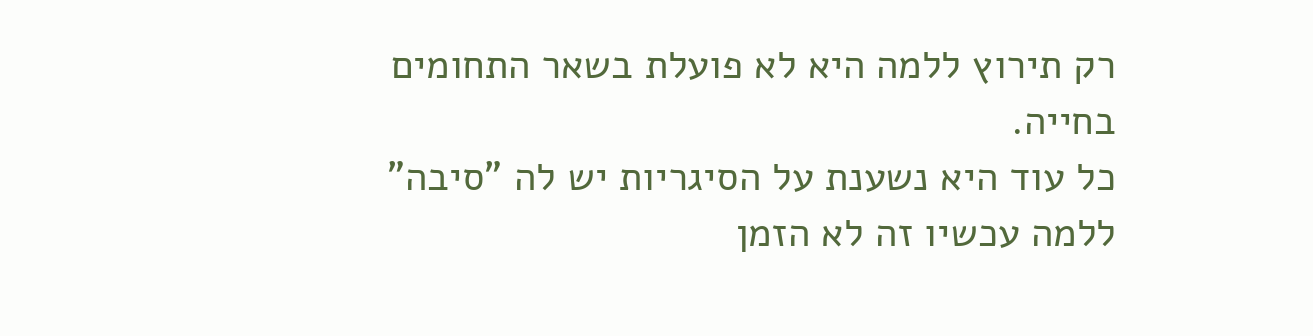רק תירוץ ללמה היא לא פועלת בשאר התחומים בחייה.
כל עוד היא נשענת על הסיגריות יש לה "סיבה" ללמה עכשיו זה לא הזמן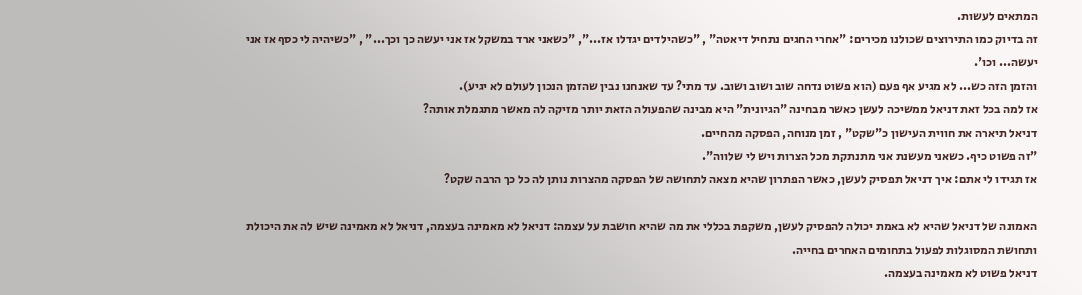המתאים לעשות.
זה בדיוק כמו התירוצים שכולנו מכירים: "אחרי החגים נתחיל דיאטה" , "כשהילדים יגדלו אז...", "כשאני ארד במשקל אז אני יעשה כך וכך..." , "כשיהיה לי כסף אז אני יעשה... וכו'.
והזמן הזה כש... לא מגיע אף פעם (הוא פשוט נדחה שוב ושוב ושוב. עד מתי? עד שאנחנו נבין שהזמן הנכון לעולם לא יגיע).
אז למה בכל זאת דניאל ממשיכה לעשן כאשר מבחינה "הגיונית" היא מבינה שהפעולה הזאת יותר מזיקה לה מאשר מתגמלת אותה?
דניאל תיארה את חווית העישון כ"שקט" , זמן מנוחה, הפסקה מהחיים.
"זה פשוט כיף. כשאני מעשנת אני מתנתקת מכל הצרות ויש לי שלווה".
אז תגידו לי אתם: איך דניאל תפסיק לעשן, כאשר הפתרון שהיא מצאה לתחושה של הפסקה מהצרות נותן לה כל כך הרבה שקט?

האמונה של דניאל שהיא לא באמת יכולה להפסיק לעשן, משקפת בכללי את מה שהיא חושבת על עצמה: דניאל לא מאמינה בעצמה, דניאל לא מאמינה שיש לה את היכולת ותחושת המסוגלות לפעול בתחומים האחרים בחייה.
דניאל פשוט לא מאמינה בעצמה.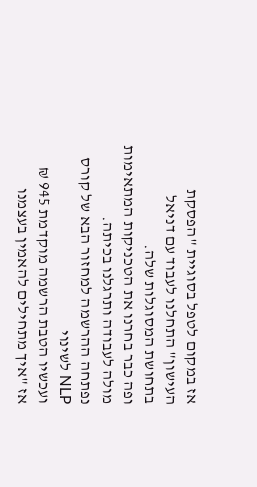אז במקום לטפל בסוגיית "הפסקת העישון" התחלנו לעבוד עם דניאל בתחושת המסוגלות שלה.
ופה כבר בחרנו את הטכניקות המתאימות מולה לעבודה ותרגלנו בכיתה.
נפתחה ההרשמה למחזור הבא של קורס NLP לשינוי
ועכשיו הטבת הרשמה מוקדמת 945 ₪
אז "איך מתחילים להאמין בעצמנו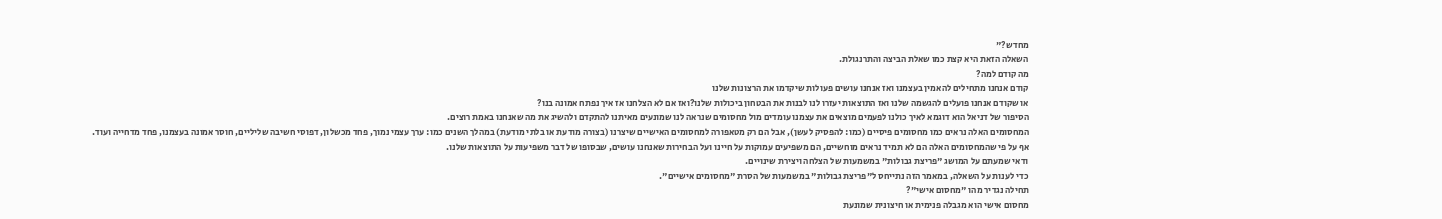מחדש?"
השאלה הזאת היא קצת כמו שאלת הביצה והתרנגולת.
מה קודם למה?
קודם אנחנו מתחילים להאמין בעצמנו ואז אנחנו עושים פעולות שיקדמו את הרצונות שלנו
או שקודם אנחנו פועלים להגשמה שלנו ואז התוצאות יעזרו לנו לבנות את הבטחון ביכולות שלנו?ואז אם לא הצלחנו אז איך נפתח אמונה בנו?
הסיפור של דניאל הוא דוגמא לאיך כולנו לפעמים מוצאים את עצמנו עומדים מול מחסומים שנראה לנו שמונעים מאיתנו להתקדם ולהשיג את מה שאנחנו באמת רוצים.
המחסומים האלה נראים כמו מחסומים פיסיים (כמו: להפסיק לעשן), אבל הם רק מטאפורה למחסומים האישיים שיצרנו (בצורה מודעת או בלתי מודעת) במהלך השנים כמו: ערך עצמי נמוך, פחד מכשלון, דפוסי חשיבה שליליים, חוסר אמונה בעצמנו, פחד מדחייה ועוד.
אף על פי שהמחסומים האלה הם לא תמיד נראים מוחשיים, הם משפיעים עמוקות על חיינו ועל הבחירות שאנחנו עושים, שבסופו של דבר משפיעות על התוצאות שלנו.
ודאי שמעתם על המושג "פריצת גבולות" במשמעות של הצלחה ויצירת שינויים.
כדי לענות על השאלה, במאמר הזה נתייחס ל"פריצת גבולות" במשמעות של הסרת "מחסומים אישיים".
תחילה נגדיר מהו "מחסום אישי"?
מחסום אישי הוא מגבלה פנימית או חיצונית שמונעת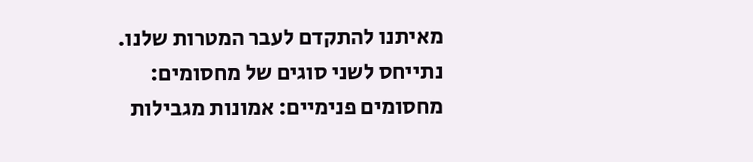מאיתנו להתקדם לעבר המטרות שלנו.
נתייחס לשני סוגים של מחסומים:
מחסומים פנימיים: אמונות מגבילות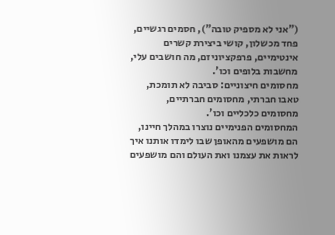("אני לא מספיק טובה"), חסמים רגשיים, פחד מכשלון, קושי ביצירת קשרים אינטימיים, פרפקציוניזם, מה חושבים עלי, מחשבות בלופים וכו'.
מחסומים חיצוניים: סביבה לא תומכת, טאבו חברתי, מחסומים חברתיים, מחסומים כלכליים וכו'.
המחסומים הפנימיים נוצרו במהלך חיינו, הם מושפעים מהאופן שבו לימדו אותנו איך לראות את עצמנו ואת העולם והם מושפעים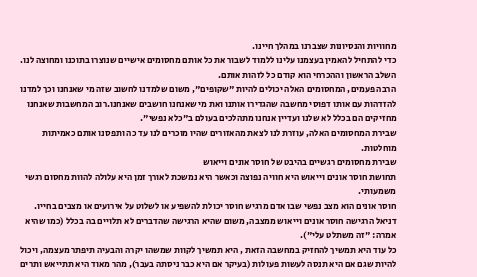מחוויות והנסיונות שצברנו במהלך חיינו.
כדי להתחיל להאמין בעצמנו עלינו ללמוד לשבור את כל אותם מחסומים אישיים שנוצרו בתוכנו ומחוצה לנו.
השלב הראשון וההכרחי הוא קודם כל לזהות אותם.
הרבה פעמים, המחסומים האלה יכולים להיות "שקופים", משום שלמדנו לחשוב שזה מי שאנחנו וכך למדנו להזדהות עם אותו דפוסי מחשבה שהגדירו אותנו ואת מי שאנחנו חושבים שאנחנו.רוב המחשבות שאנחנו מחזיקים הם בכלל לא שלנו ועדיין אנחנו מתהלכים בעולם ב"כלא נפשי".
שבירת המחסומים האלה, עוזרת לנו לצאת מהאזורים שהיו מוכרים לנו עד כה ותפסנו אותם כאמיתות מוחלטות.
שבירת מחסומים רגשיים בהיבט של חוסר אונים וייאוש
תחושת חוסר אונים וייאוש היא חוויה נפוצה וכאשר היא נמשכת לאורך זמן היא עלולה להוות מחסום רגשי משמעותי.
חוסר אונים הוא מצב נפשי שבו אדם מרגיש חוסר יכולת להשפיע או לשלוט על אירועים או מצבים בחייו.
דניאל הרגישה חוסר אונים וייאוש ממצבה, משום שהיא הרגישה שהדברים לא תלויים בה בכלל (כמו שהיא אמרה: "זה משתלט עלי").
כל עוד היא תמשיך להחזיק במחשבה הזאת , היא תמשיך לקוות שמשהו יקרה והבעיה תיפתר מעצמה, ויכול להיות שגם אם היא תנסה לעשות פעולות (בעיקר אם היא כבר ניסתה בעבר), מהר מאוד היא תתייאש ותרים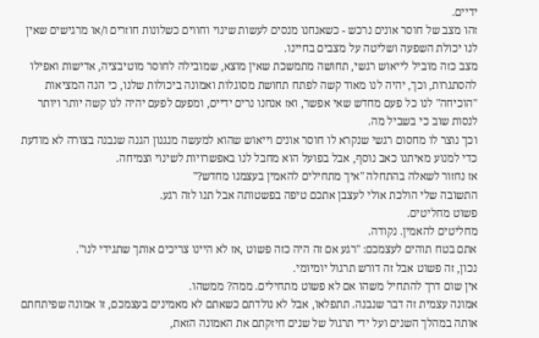ידיים.
זהו מצב של חוסר אונים נרכש - כשאנחנו מנסים לעשות שינוי וחווים כשלונות חוזרים ו/או מרגישים שאין לנו יכולת השפעה ושליטה על מצבים בחיינו.
מצב כזה מוביל לייאוש רגשי, תחושה מתמשכת שאין מוצא, שמובילה לחוסר מוטיבציה, אדישות ואפילו להסתגרות, וכך, יהיה לנו מאוד קשה לפתח תחושת מסוגלות ואמונה ביכולות שלנו, כי הנה המציאות "הוכיחה" לנו כל פעם מחדש שאי אפשר, ואז אנחנו נרים ידיים, ומפעם לפעם יהיה לנו קשה יותר ויותר לנסות שוב כי בשביל מה.
וכך נוצר לו מחסום רגשי שנקרא לו חוסר אונים וייאוש שהוא למעשה מנגנון הגנה שנבנה בצורה לא מודעת כדי למנוע מאיתנו כאב נוסף, אבל בפועל הוא מחבל לנו באפשרויות לשינוי וצמיחה.
אז נחזור לשאלה בהתחלה "איך מתחילים להאמין בעצמנו מחדש?"
התשובה שלי הולכת אולי לעצבן אתכם טיפה בפשטותה אבל תנו לזה רגע.
פשוט מחליטים.
מחליטים להאמין. נקודה.
אתם בטח תוהים לעצמכם: "רגע אם זה היה כזה פשוט ,אז לא היינו צריכים אותך שתגידי לנו".
נכון, זה פשוט אבל זה דורש תרגול יומיומי.
אין שום דרך להתחיל משהו אם לא פשוט מתחילים. ממה? ממשהו.
אמונה עצמית זה דבר שנבנה. תתפלאו, אבל לא נולדתם כשאתם לא מאמינים בעצמכם, זו אמונה שפיתחתם אותה במהלך השנים ועל ידי תרגול של שנים חיזקתם את האמונה הזאת,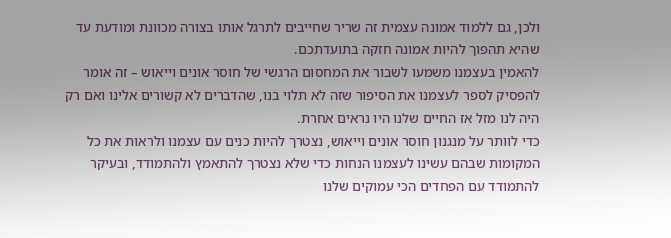ולכן, גם ללמוד אמונה עצמית זה שריר שחייבים לתרגל אותו בצורה מכוונת ומודעת עד שהיא תהפוך להיות אמונה חזקה בתועדתכם.
להאמין בעצמנו משמעו לשבור את המחסום הרגשי של חוסר אונים וייאוש – זה אומר להפסיק לספר לעצמנו את הסיפור שזה לא תלוי בנו, שהדברים לא קשורים אלינו ואם רק היה לנו מזל אז החיים שלנו היו נראים אחרת.
כדי לוותר על מנגנון חוסר אונים וייאוש, נצטרך להיות כנים עם עצמנו ולראות את כל המקומות שבהם עשינו לעצמנו הנחות כדי שלא נצטרך להתאמץ ולהתמודד, ובעיקר להתמודד עם הפחדים הכי עמוקים שלנו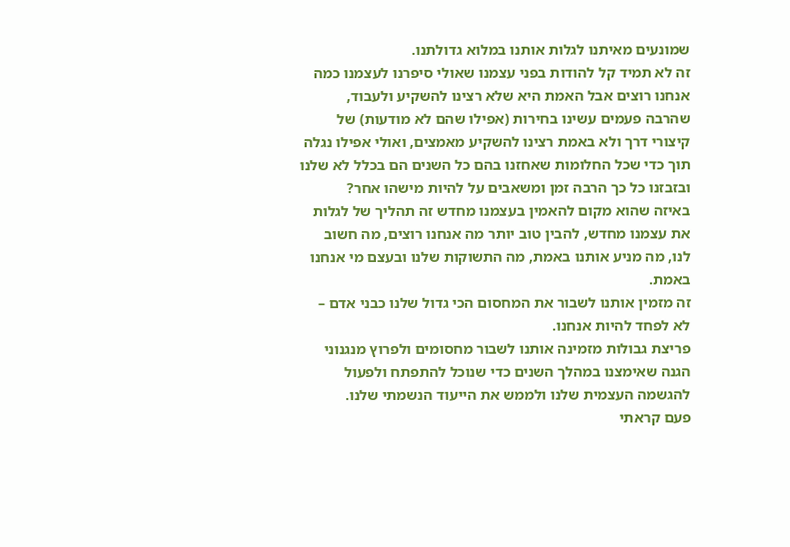שמונעים מאיתנו לגלות אותנו במלוא גדולתנו.
זה לא תמיד קל להודות בפני עצמנו שאולי סיפרנו לעצמנו כמה אנחנו רוצים אבל האמת היא שלא רצינו להשקיע ולעבוד, שהרבה פעמים עשינו בחירות (אפילו שהם לא מודעות) של קיצורי דרך ולא באמת רצינו להשקיע מאמצים, ואולי אפילו נגלה תוך כדי שכל החלומות שאחזנו בהם כל השנים הם בכלל לא שלנו ובזבזנו כל כך הרבה זמן ומשאבים על להיות מישהו אחר?
באיזה שהוא מקום להאמין בעצמנו מחדש זה תהליך של לגלות את עצמנו מחדש, להבין טוב יותר מה אנחנו רוצים, מה חשוב לנו, מה מניע אותנו באמת, מה התשוקות שלנו ובעצם מי אנחנו באמת.
זה מזמין אותנו לשבור את המחסום הכי גדול שלנו כבני אדם – לא לפחד להיות אנחנו.
פריצת גבולות מזמינה אותנו לשבור מחסומים ולפרוץ מנגנוני הגנה שאימצנו במהלך השנים כדי שנוכל להתפתח ולפעול להגשמה העצמית שלנו ולממש את הייעוד הנשמתי שלנו.
פעם קראתי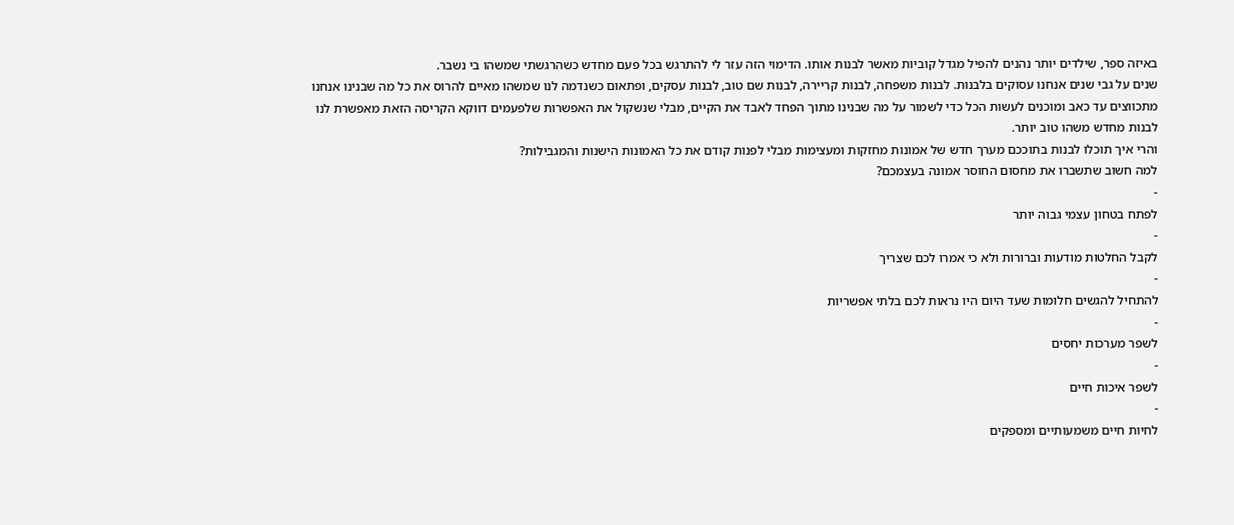באיזה ספר, שילדים יותר נהנים להפיל מגדל קוביות מאשר לבנות אותו. הדימוי הזה עזר לי להתרגש בכל פעם מחדש כשהרגשתי שמשהו בי נשבר.
שנים על גבי שנים אנחנו עסוקים בלבנות. לבנות משפחה, לבנות קריירה, לבנות שם טוב, לבנות עסקים, ופתאום כשנדמה לנו שמשהו מאיים להרוס את כל מה שבנינו אנחנו מתכווצים עד כאב ומוכנים לעשות הכל כדי לשמור על מה שבנינו מתוך הפחד לאבד את הקיים, מבלי שנשקול את האפשרות שלפעמים דווקא הקריסה הזאת מאפשרת לנו לבנות מחדש משהו טוב יותר.
והרי איך תוכלו לבנות בתוככם מערך חדש של אמונות מחזקות ומעצימות מבלי לפנות קודם את כל האמונות הישנות והמגבילות?
למה חשוב שתשברו את מחסום החוסר אמונה בעצמכם?
-
לפתח בטחון עצמי גבוה יותר
-
לקבל החלטות מודעות וברורות ולא כי אמרו לכם שצריך
-
להתחיל להגשים חלומות שעד היום היו נראות לכם בלתי אפשריות
-
לשפר מערכות יחסים
-
לשפר איכות חיים
-
לחיות חיים משמעותיים ומספקים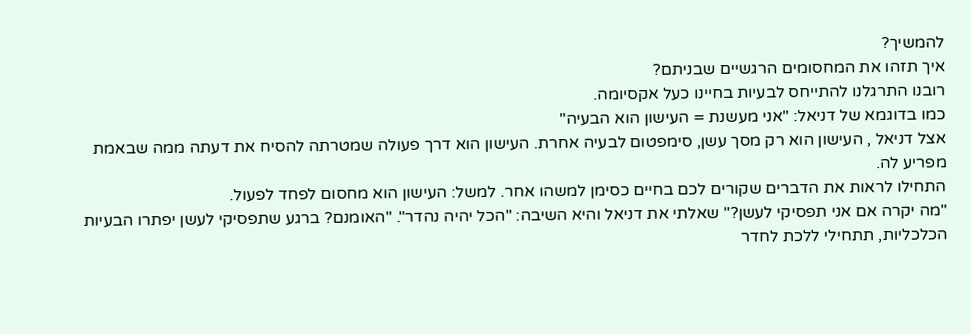להמשיך?
איך תזהו את המחסומים הרגשיים שבניתם?
רובנו התרגלנו להתייחס לבעיות בחיינו כעל אקסיומה.
כמו בדוגמא של דניאל: "אני מעשנת = העישון הוא הבעיה"
אצל דניאל , העישון הוא רק מסך עשן, סימפטום לבעיה אחרת. העישון הוא דרך פעולה שמטרתה להסיח את דעתה ממה שבאמת מפריע לה.
התחילו לראות את הדברים שקורים לכם בחיים כסימן למשהו אחר. למשל: העישון הוא מחסום לפחד לפעול.
"מה יקרה אם אני תפסיקי לעשן?" שאלתי את דניאל והיא השיבה: "הכל יהיה נהדר". "האומנם? ברגע שתפסיקי לעשן יפתרו הבעיות הכלכליות, תתחילי ללכת לחדר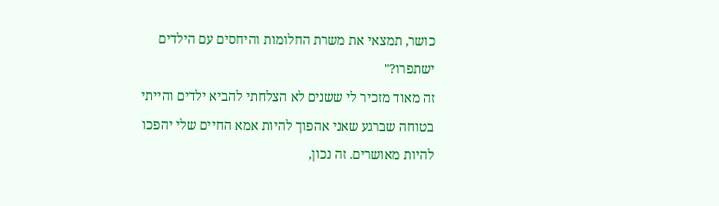כושר, תמצאי את משרת החלומות והיחסים עם הילדים ישתפרו?"
זה מאוד מזכיר לי ששנים לא הצלחתי להביא ילדים והייתי בטוחה שברגע שאני אהפוך להיות אמא החיים שלי יהפכו להיות מאושרים. זה נכון,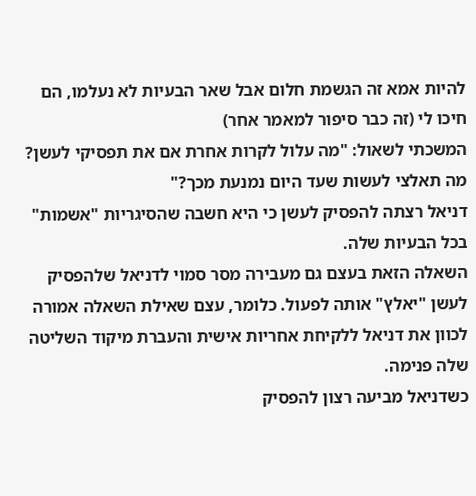להיות אמא זה הגשמת חלום אבל שאר הבעיות לא נעלמו, הם חיכו לי (זה כבר סיפור למאמר אחר)
המשכתי לשאול: "מה עלול לקרות אחרת אם את תפסיקי לעשן? מה תאלצי לעשות שעד היום נמנעת מכך?"
דניאל רצתה להפסיק לעשן כי היא חשבה שהסיגריות "אשמות" בכל הבעיות שלה.
השאלה הזאת בעצם גם מעבירה מסר סמוי לדניאל שלהפסיק לעשן "יאלץ" אותה לפעול. כלומר, עצם שאילת השאלה אמורה לכוון את דניאל ללקיחת אחריות אישית והעברת מיקוד השליטה שלה פנימה.
כשדניאל מביעה רצון להפסיק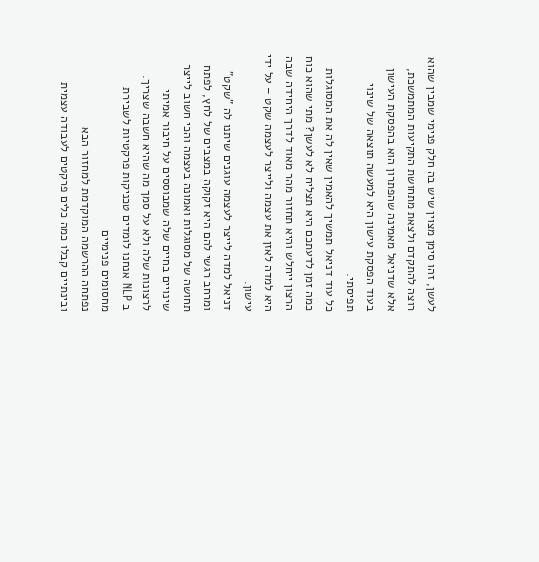לעשן, זהו סימן מצוין שיש בה חלק פנימי שמבין שהוא רוצה להתקדם ולצאת מתחושת התקיעות המתמשכת, אלא שדניאל מאמינה שהפתרון הוא בהפסקת העישון בעוד הפסקת עישון היא למעשה תוצאה של שינוי תפיסתי.
כל עוד דניאל תמשיך להאמין שאין לה את המסוגלות כמה זמן לדעתכם היא תצליח לא לעשן? מתי שהוא כוח הרצון ייחלש והיא תחזור מהר מאוד לדרך היחידה שבה היא למדה לאזן את עצמה ולייצר לעצמה שקט – על ידי עישון.
דניאל למדה לייצר לעצמה עוגנים שיתנו לה "שקט" ומרחב רגשי להם היא זקוקה במצבים של לחץ, לפתח תחושה של מסוגלות ואמונה בעצמה והכי חשוב לייצר שינויים בחיים שלה שמבוססים על חיבור אמיתי לרצונות שלה ולא על סמך מה שהיא חשבה שצריך.
ב NLP אנחנו לומדים טכניקות פרקטיות לשבירת מחסומים פנימיים
נפתחה ההרשמה המוקדמת למחזור הבא
ובינתיים קבלו כמה כלים פרקטים לעבודה עצמית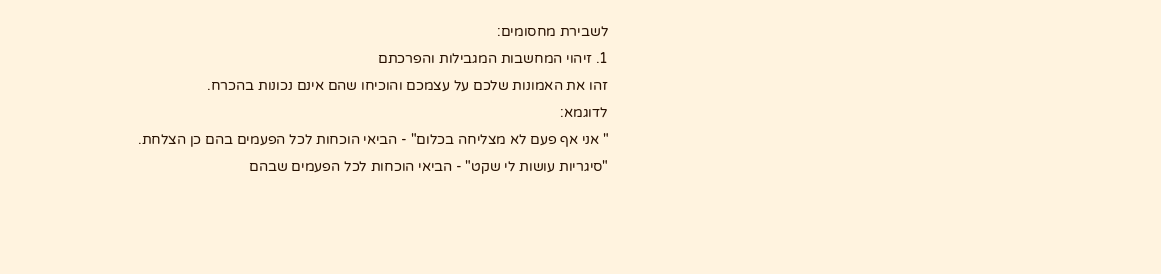לשבירת מחסומים:
1. זיהוי המחשבות המגבילות והפרכתם
זהו את האמונות שלכם על עצמכם והוכיחו שהם אינם נכונות בהכרח.
לדוגמא:
" אני אף פעם לא מצליחה בכלום" - הביאי הוכחות לכל הפעמים בהם כן הצלחת.
"סיגריות עושות לי שקט" - הביאי הוכחות לכל הפעמים שבהם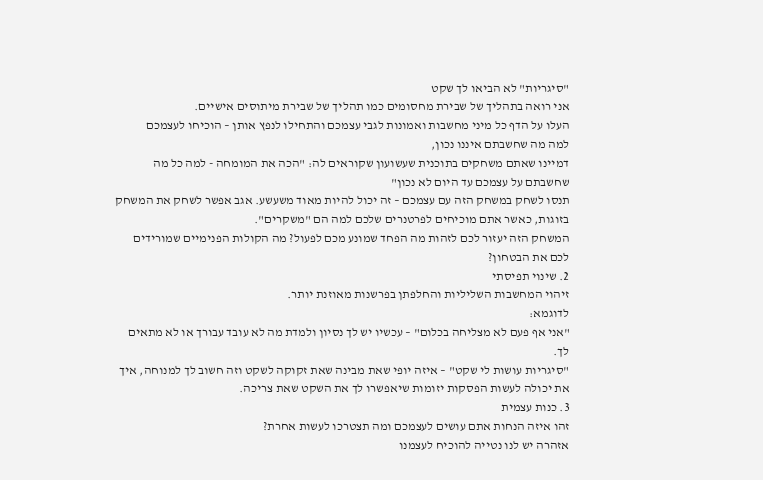"סיגריות" לא הביאו לך שקט
אני רואה בתהליך של שבירת מחסומים כמו תהליך של שבירת מיתוסים אישיים.
העלו על הדף כל מיני מחשבות ואמונות לגבי עצמכם והתחילו לנפץ אותן – הוכיחו לעצמכם
למה מה שחשבתם איננו נכון,
דמיינו שאתם משחקים בתוכנית שעשועון שקוראים לה: "הכה את המומחה - למה כל מה שחשבתם על עצמכם עד היום לא נכון"
תנסו לשחק במשחק הזה עם עצמכם – זה יכול להיות מאוד משעשע. אגב אפשר לשחק את המשחק בזוגות, כאשר אתם מוכיחים לפרטנרים שלכם למה הם "משקרים".
המשחק הזה יעזור לכם לזהות מה הפחד שמונע מכם לפעול? מה הקולות הפנימיים שמורידים לכם את הבטחון?
2. שינוי תפיסתי
זיהוי המחשבות השליליות והחלפתן בפרשנות מאוזנת יותר.
לדוגמא:
"אני אף פעם לא מצליחה בכלום" – עכשיו יש לך נסיון ולמדת מה לא עובד עבורך או לא מתאים לך.
"סיגריות עושות לי שקט" – איזה יופי שאת מבינה שאת זקוקה לשקט וזה חשוב לך למנוחה, איך את יכולה לעשות הפסקות יזומות שיאפשרו לך את השקט שאת צריכה.
3. כנות עצמית
זהו איזה הנחות אתם עושים לעצמכם ומה תצטרכו לעשות אחרת?
אזהרה יש לנו נטייה להוכיח לעצמנו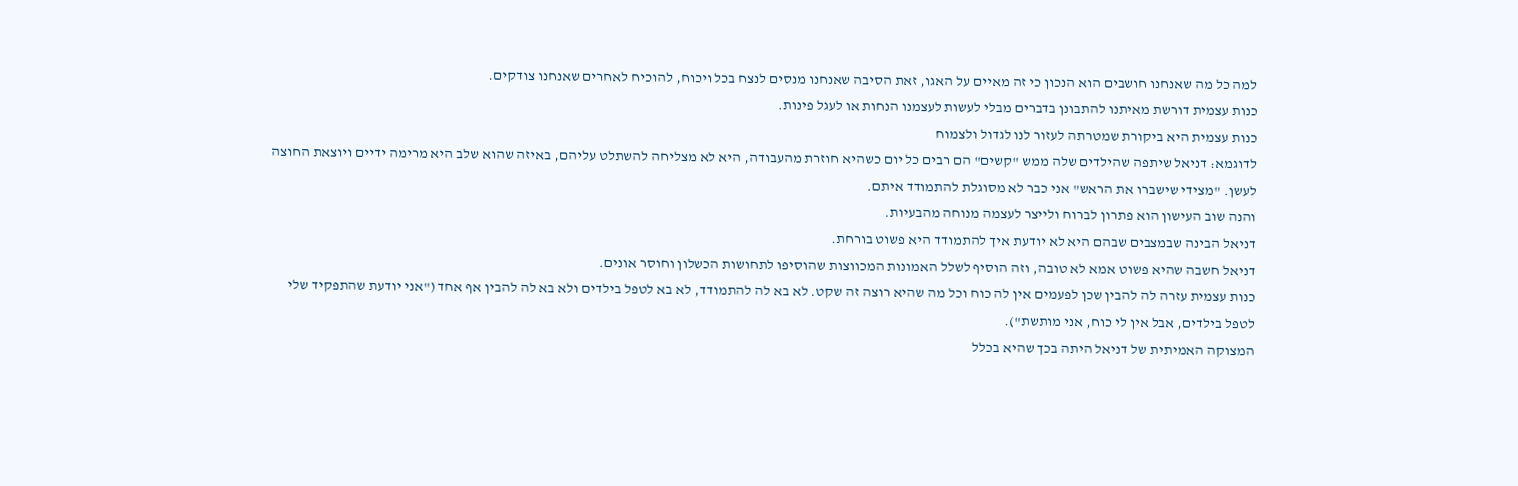למה כל מה שאנחנו חושבים הוא הנכון כי זה מאיים על האגו, זאת הסיבה שאנחנו מנסים לנצח בכל ויכוח, להוכיח לאחרים שאנחנו צודקים.
כנות עצמית דורשת מאיתנו להתבונן בדברים מבלי לעשות לעצמנו הנחות או לעגל פינות.
כנות עצמית היא ביקורת שמטרתה לעזור לנו לגדול ולצמוח
לדוגמא: דניאל שיתפה שהילדים שלה ממש "קשים" הם רבים כל יום כשהיא חוזרת מהעבודה, היא לא מצליחה להשתלט עליהם, באיזה שהוא שלב היא מרימה ידיים ויוצאת החוצה לעשן. "מצידי שישברו את הראש" אני כבר לא מסוגלת להתמודד איתם.
והנה שוב העישון הוא פתרון לברוח ולייצר לעצמה מנוחה מהבעיות.
דניאל הבינה שבמצבים שבהם היא לא יודעת איך להתמודד היא פשוט בורחת.
דניאל חשבה שהיא פשוט אמא לא טובה, וזה הוסיף לשלל האמונות המכווצות שהוסיפו לתחושות הכשלון וחוסר אונים.
כנות עצמית עזרה לה להבין שכן לפעמים אין לה כוח וכל מה שהיא רוצה זה שקט. לא בא לה להתמודד, לא בא לטפל בילדים ולא בא לה להבין אף אחד ("אני יודעת שהתפקיד שלי לטפל בילדים, אבל אין לי כוח, אני מותשת").
המצוקה האמיתית של דניאל היתה בכך שהיא בכלל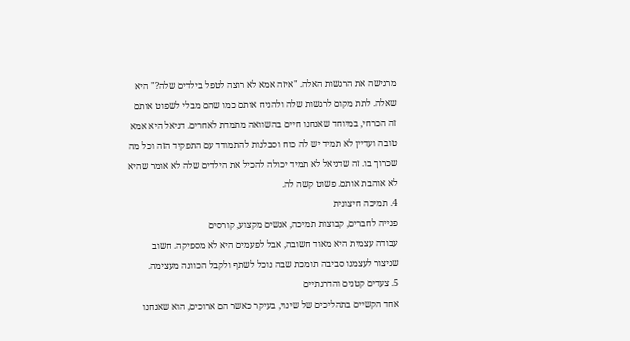מרגישה את הרגשות האלה. "איזה אמא לא רוצה לטפל בילדים שלה?" היא שאלה. לתת מקום לרגשות שלה ולהניח אותם כמו שהם מבלי לשפוט אותם זה הכרחי, במיוחד שאנחנו חיים בהשוואה מתמדת לאחרים. דניאל היא אמא טובה ועדיין לא תמיד יש לה כוח וסבלנות להתמודד עם התפקיד הזה וכל מה שכרוך בו. זה שדניאל לא תמיד יכולה להכיל את הילדים שלה לא אומר שהיא לא אוהבת אותם. פשוט קשה לה.
4. תמיכה חיצונית
פנייה לחברים, קבוצות תמיכה, אנשים מקצוע, קורסים
עבודה עצמית היא מאוד חשובה, אבל לפעמים היא לא מספיקה. חשוב שניצור לעצמנו סביבה תומכת שבה נוכל לשתף ולקבל הכוונה מעצימה.
5. צעדים קטנים והדרגתיים
אחד הקשיים בתהליכים של שינוי, בעיקר כאשר הם ארוכים, הוא שאנחנו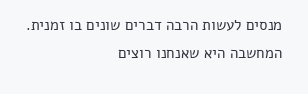מנסים לעשות הרבה דברים שונים בו זמנית. המחשבה היא שאנחנו רוצים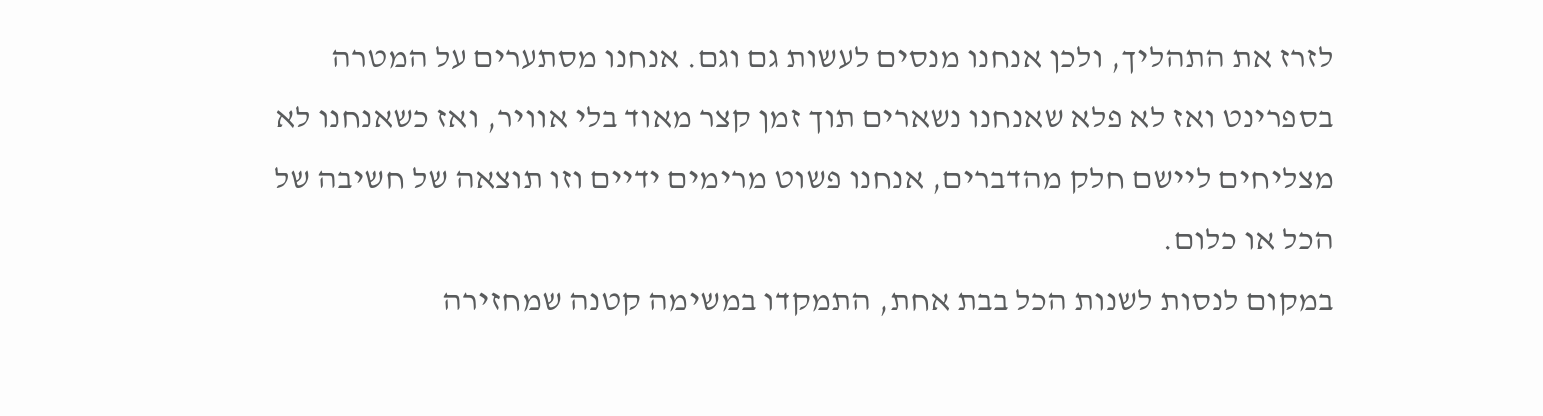לזרז את התהליך, ולכן אנחנו מנסים לעשות גם וגם. אנחנו מסתערים על המטרה בספרינט ואז לא פלא שאנחנו נשארים תוך זמן קצר מאוד בלי אוויר, ואז כשאנחנו לא מצליחים ליישם חלק מהדברים, אנחנו פשוט מרימים ידיים וזו תוצאה של חשיבה של הכל או כלום.
במקום לנסות לשנות הכל בבת אחת, התמקדו במשימה קטנה שמחזירה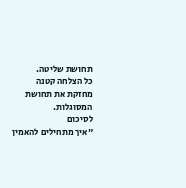תחושת שליטה.
כל הצלחה קטנה מחזקת את תחושת המסוגלות.
לסיכום
"איך מתחילים להאמין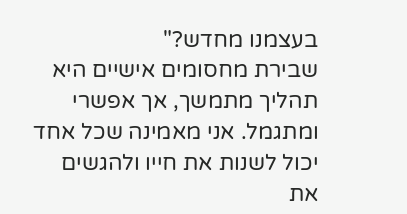בעצמנו מחדש?"
שבירת מחסומים אישיים היא תהליך מתמשך, אך אפשרי ומתגמל. אני מאמינה שכל אחד יכול לשנות את חייו ולהגשים את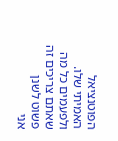הפוטנציאל האמיתי שלו.
ולפעמים כל מה שאתם צריכים זה פשוט לשנן
אני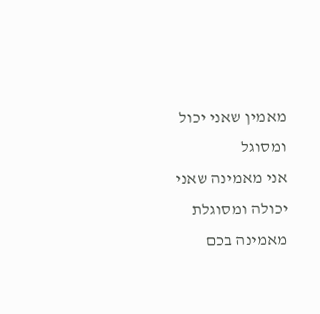מאמין שאני יכול ומסוגל
אני מאמינה שאני יכולה ומסוגלת
מאמינה בכם